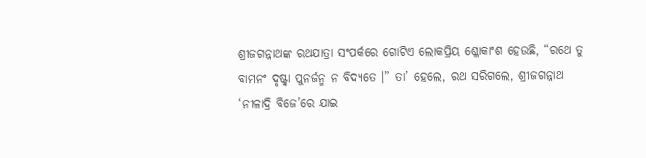ଶ୍ରୀଜଗନ୍ନାଥଙ୍କ ରଥଯାତ୍ରା ସଂପର୍କରେ ଗୋଟିଏ ଲୋକପ୍ରିୟ ଶ୍ଳୋକାଂଶ ହେଉଛି, “ରଥେ ତୁ ବାମନଂ ଦୃଷ୍ଟ୍ୱା ପୁନର୍ଜନ୍ମ ନ ବିଦ୍ୟତେ ।” ତା’ ହେଲେ, ରଥ ସରିଗଲେ, ଶ୍ରୀଜଗନ୍ନାଥ ‘ନୀଳାଦ୍ରି ବିଜେ’ରେ ଯାଇ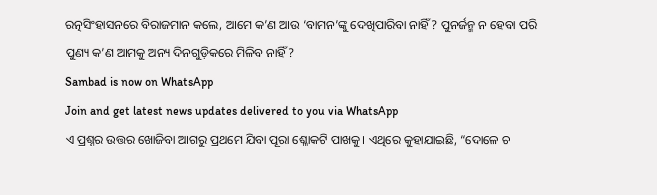ରତ୍ନସିଂହାସନରେ ବିରାଜମାନ କଲେ, ଆମେ କ’ଣ ଆଉ ‘ବାମନ’ଙ୍କୁ ଦେଖିପାରିବା ନାହିଁ? ପୁନର୍ଜନ୍ମ ନ ହେବା ପରି ପୁଣ୍ୟ କ’ଣ ଆମକୁ ଅନ୍ୟ ଦିନଗୁଡ଼ିକରେ ମିଳିବ ନାହିଁ?
Sambad is now on WhatsApp
Join and get latest news updates delivered to you via WhatsApp
ଏ ପ୍ରଶ୍ନର ଉତ୍ତର ଖୋଜିବା ଆଗରୁ ପ୍ରଥମେ ଯିବା ପୂରା ଶ୍ଳୋକଟି ପାଖକୁ। ଏଥିରେ କୁହାଯାଇଛି, “ଦୋଳେ ଚ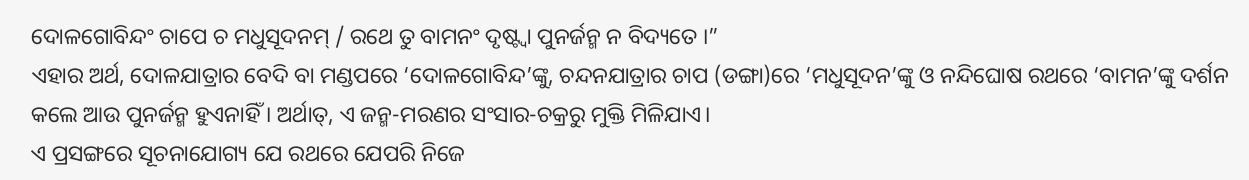ଦୋଳଗୋବିନ୍ଦଂ ଚାପେ ଚ ମଧୁସୂଦନମ୍ / ରଥେ ତୁ ବାମନଂ ଦୃଷ୍ଟ୍ୱା ପୁନର୍ଜନ୍ମ ନ ବିଦ୍ୟତେ ।”
ଏହାର ଅର୍ଥ, ଦୋଳଯାତ୍ରାର ବେଦି ବା ମଣ୍ଡପରେ ‘ଦୋଳଗୋବିନ୍ଦ’ଙ୍କୁ, ଚନ୍ଦନଯାତ୍ରାର ଚାପ (ଡଙ୍ଗା)ରେ ‘ମଧୁସୂଦନ’ଙ୍କୁ ଓ ନନ୍ଦିଘୋଷ ରଥରେ ‘ବାମନ’ଙ୍କୁ ଦର୍ଶନ କଲେ ଆଉ ପୁନର୍ଜନ୍ମ ହୁଏନାହିଁ । ଅର୍ଥାତ୍, ଏ ଜନ୍ମ-ମରଣର ସଂସାର-ଚକ୍ରରୁ ମୁକ୍ତି ମିଳିଯାଏ।
ଏ ପ୍ରସଙ୍ଗରେ ସୂଚନାଯୋଗ୍ୟ ଯେ ରଥରେ ଯେପରି ନିଜେ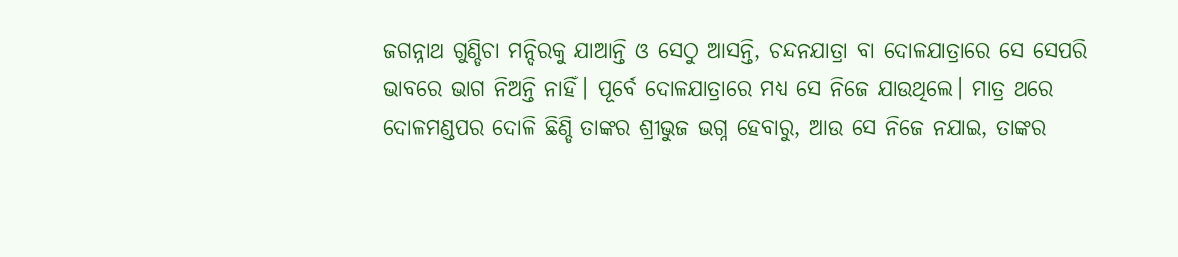ଜଗନ୍ନାଥ ଗୁଣ୍ଡିଚା ମନ୍ଦିରକୁ ଯାଆନ୍ତି ଓ ସେଠୁ ଆସନ୍ତି, ଚନ୍ଦନଯାତ୍ରା ବା ଦୋଳଯାତ୍ରାରେ ସେ ସେପରି ଭାବରେ ଭାଗ ନିଅନ୍ତି ନାହିଁ। ପୂର୍ବେ ଦୋଳଯାତ୍ରାରେ ମଧ୍ୟ ସେ ନିଜେ ଯାଉଥିଲେ। ମାତ୍ର ଥରେ ଦୋଳମଣ୍ଡପର ଦୋଳି ଛିଣ୍ଡି ତାଙ୍କର ଶ୍ରୀଭୁଜ ଭଗ୍ନ ହେବାରୁ, ଆଉ ସେ ନିଜେ ନଯାଇ, ତାଙ୍କର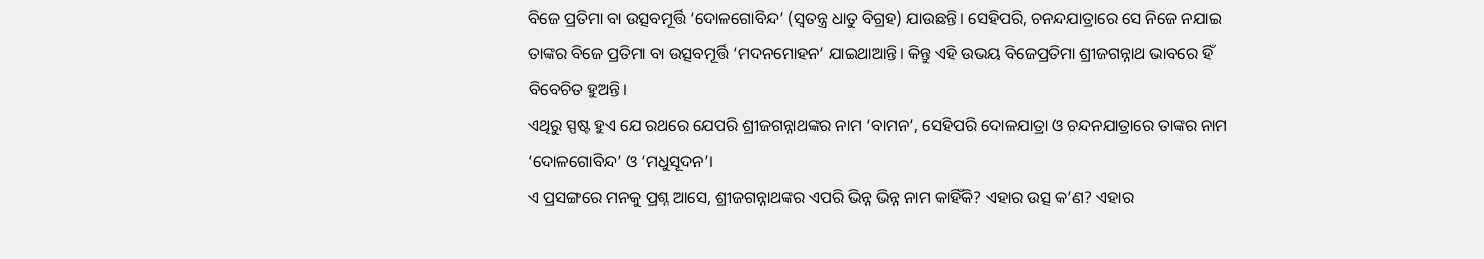ବିଜେ ପ୍ରତିମା ବା ଉତ୍ସବମୂର୍ତ୍ତି ‘ଦୋଳଗୋବିନ୍ଦ’ (ସ୍ୱତନ୍ତ୍ର ଧାତୁ ବିଗ୍ରହ) ଯାଉଛନ୍ତି। ସେହିପରି, ଚନନ୍ଦଯାତ୍ରାରେ ସେ ନିଜେ ନଯାଇ ତାଙ୍କର ବିଜେ ପ୍ରତିମା ବା ଉତ୍ସବମୂର୍ତ୍ତି ‘ମଦନମୋହନ’ ଯାଇଥାଆନ୍ତି। କିନ୍ତୁ ଏହି ଉଭୟ ବିଜେପ୍ରତିମା ଶ୍ରୀଜଗନ୍ନାଥ ଭାବରେ ହିଁ ବିବେଚିତ ହୁଅନ୍ତି।
ଏଥିରୁ ସ୍ପଷ୍ଟ ହୁଏ ଯେ ରଥରେ ଯେପରି ଶ୍ରୀଜଗନ୍ନାଥଙ୍କର ନାମ ‘ବାମନ’, ସେହିପରି ଦୋଳଯାତ୍ରା ଓ ଚନ୍ଦନଯାତ୍ରାରେ ତାଙ୍କର ନାମ ‘ଦୋଳଗୋବିନ୍ଦ’ ଓ ‘ମଧୁସୂଦନ’।
ଏ ପ୍ରସଙ୍ଗରେ ମନକୁ ପ୍ରଶ୍ନ ଆସେ, ଶ୍ରୀଜଗନ୍ନାଥଙ୍କର ଏପରି ଭିନ୍ନ ଭିନ୍ନ ନାମ କାହିଁକି? ଏହାର ଉତ୍ସ କ’ଣ? ଏହାର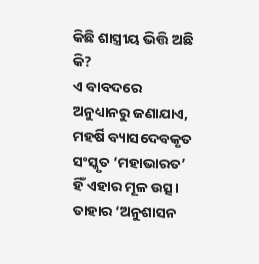କିଛି ଶାସ୍ତ୍ରୀୟ ଭିତ୍ତି ଅଛି କି?
ଏ ବାବଦରେ ଅନୁଧ୍ୟାନରୁ ଜଣାଯାଏ, ମହର୍ଷି ବ୍ୟାସଦେବକୃତ ସଂସ୍କୃତ ‘ମହାଭାରତ’ ହିଁ ଏହାର ମୂଳ ଉତ୍ସ। ତାହାର ‘ଅନୁଶାସନ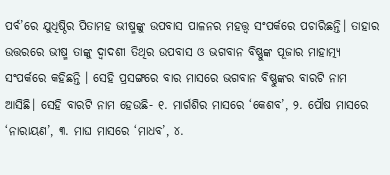ପର୍ବ’ରେ ଯୁଧିଷ୍ଠିର ପିତାମହ ଭୀଷ୍ମଙ୍କୁ ଉପବାସ ପାଳନର ମହତ୍ତ୍ୱ ସଂପର୍କରେ ପଚାରିଛନ୍ତି। ତାହାର ଉତ୍ତରରେ ଭୀଷ୍ମ ତାଙ୍କୁ ଦ୍ୱାଦଶୀ ତିଥିର ଉପବାସ ଓ ଭଗବାନ ବିଷ୍ଣୁଙ୍କ ପୂଜାର ମାହାତ୍ମ୍ୟ ସଂପର୍କରେ କହିଛନ୍ତି । ସେହି ପ୍ରସଙ୍ଗରେ ବାର ମାସରେ ଭଗବାନ ବିଷ୍ଣୁଙ୍କର ବାରଟି ନାମ ଆସିଛି। ସେହି ବାରଟି ନାମ ହେଉଛି- ୧. ମାର୍ଗଶିର ମାସରେ ‘କେଶବ’, ୨. ପୌଷ ମାସରେ ‘ନାରାୟଣ’, ୩. ମାଘ ମାସରେ ‘ମାଧବ’, ୪.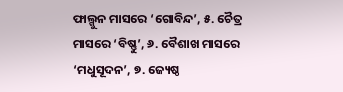ଫାଲ୍ଗୁନ ମାସରେ ‘ଗୋବିନ୍ଦ’, ୫. ଚୈତ୍ର ମାସରେ ‘ବିଷ୍ଣୁ’, ୬. ବୈଶାଖ ମାସରେ ‘ମଧୁସୂଦନ’, ୭. ଜ୍ୟେଷ୍ଠ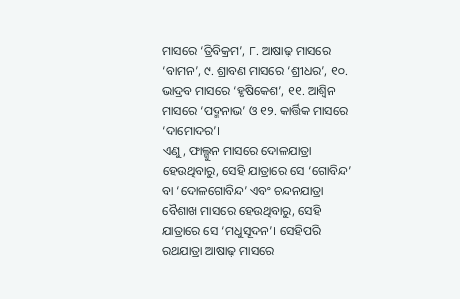ମାସରେ ‘ତ୍ରିବିକ୍ରମ’, ୮. ଆଷାଢ଼ ମାସରେ ‘ବାମନ’, ୯. ଶ୍ରାବଣ ମାସରେ ‘ଶ୍ରୀଧର’, ୧୦. ଭାଦ୍ରବ ମାସରେ ‘ହୃଷିକେଶ’, ୧୧. ଆଶ୍ୱିନ ମାସରେ ‘ପଦ୍ମନାଭ’ ଓ ୧୨. କାର୍ତ୍ତିକ ମାସରେ ‘ଦାମୋଦର’।
ଏଣୁ, ଫାଲ୍ଗୁନ ମାସରେ ଦୋଳଯାତ୍ରା ହେଉଥିବାରୁ, ସେହି ଯାତ୍ରାରେ ସେ ‘ଗୋବିନ୍ଦ’ ବା ‘ଦୋଳଗୋବିନ୍ଦ’ ଏବଂ ଚନ୍ଦନଯାତ୍ରା ବୈଶାଖ ମାସରେ ହେଉଥିବାରୁ, ସେହି ଯାତ୍ରାରେ ସେ ‘ମଧୁସୂଦନ’। ସେହିପରି ରଥଯାତ୍ରା ଆଷାଢ଼ ମାସରେ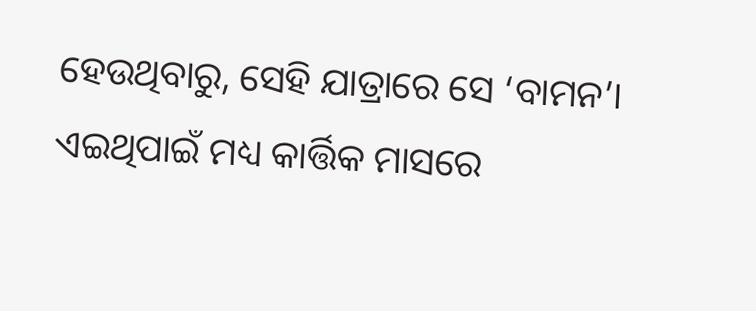ହେଉଥିବାରୁ, ସେହି ଯାତ୍ରାରେ ସେ ‘ବାମନ’। ଏଇଥିପାଇଁ ମଧ୍ୟ କାର୍ତ୍ତିକ ମାସରେ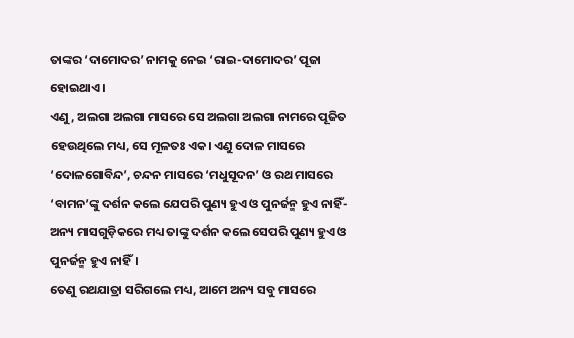ତାଙ୍କର ‘ଦାମୋଦର’ ନାମକୁ ନେଇ ‘ରାଇ-ଦାମୋଦର’ ପୂଜା ହୋଇଥାଏ।
ଏଣୁ, ଅଲଗା ଅଲଗା ମାସରେ ସେ ଅଲଗା ଅଲଗା ନାମରେ ପୂଜିତ ହେଉଥିଲେ ମଧ୍ୟ, ସେ ମୂଳତଃ ଏକ। ଏଣୁ ଦୋଳ ମାସରେ ‘ଦୋଳଗୋବିନ୍ଦ’, ଚନ୍ଦନ ମାସରେ ‘ମଧୁସୂଦନ’ ଓ ରଥ ମାସରେ ‘ବାମନ’ଙ୍କୁ ଦର୍ଶନ କଲେ ଯେପରି ପୁଣ୍ୟ ହୁଏ ଓ ପୁନର୍ଜନ୍ମ ହୁଏ ନାହିଁ- ଅନ୍ୟ ମାସଗୁଡ଼ିକରେ ମଧ୍ୟ ତାଙ୍କୁ ଦର୍ଶନ କଲେ ସେପରି ପୁଣ୍ୟ ହୁଏ ଓ ପୁନର୍ଜନ୍ମ ହୁଏ ନାହିଁ।
ତେଣୁ ରଥଯାତ୍ରା ସରିଗଲେ ମଧ୍ୟ, ଆମେ ଅନ୍ୟ ସବୁ ମାସରେ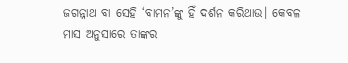ଜଗନ୍ନାଥ ବା ସେହି ‘ବାମନ’ଙ୍କୁ ହିଁ ଦର୍ଶନ କରିଥାଉ। କେବଳ ମାସ ଅନୁସାରେ ତାଙ୍କର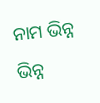ନାମ ଭିନ୍ନ ଭିନ୍ନ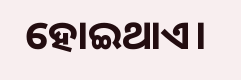ହୋଇଥାଏ।